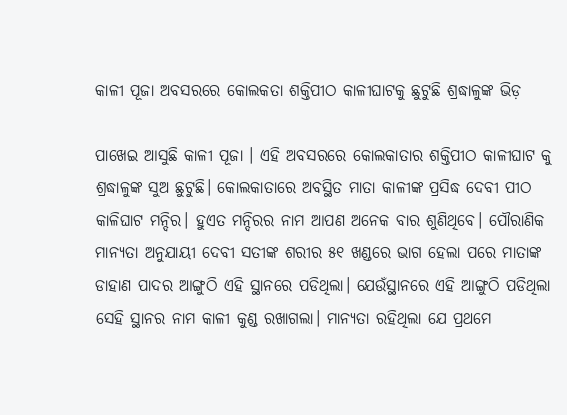କାଳୀ ପୂଜା ଅବସରରେ କୋଲକତା ଶକ୍ତିପୀଠ କାଳୀଘାଟକୁ ଛୁଟୁଛି ଶ୍ରଦ୍ଧାଳୁଙ୍କ ଭିଡ଼

ପାଖେଇ ଆସୁଛି କାଳୀ ପୂଜା । ଏହି ଅବସରରେ କୋଲକାତାର ଶକ୍ତିପୀଠ କାଳୀଘାଟ କୁ ଶ୍ରଦ୍ଧାଳୁଙ୍କ ସୁଅ ଛୁଟୁଛି। କୋଲକାତାରେ ଅବସ୍ଥିତ ମାତା କାଳୀଙ୍କ ପ୍ରସିଦ୍ଧ ଦେବୀ ପୀଠ କାଳିଘାଟ ମନ୍ଦିର। ହୁଏତ ମନ୍ଦିରର ନାମ ଆପଣ ଅନେକ ବାର ଶୁଣିଥିବେ। ପୌରାଣିକ ମାନ୍ୟତା ଅନୁଯାୟୀ ଦେବୀ ସତୀଙ୍କ ଶରୀର ୫୧ ଖଣ୍ଡରେ ଭାଗ ହେଲା ପରେ ମାତାଙ୍କ ଡାହାଣ ପାଦର ଆଙ୍ଗୁଠି ଏହି ସ୍ଥାନରେ ପଡିଥିଲା। ଯେଉଁସ୍ଥାନରେ ଏହି ଆଙ୍ଗୁଠି ପଡିଥିଲା ସେହି ସ୍ଥାନର ନାମ କାଳୀ କୁଣ୍ଡ ରଖାଗଲା। ମାନ୍ୟତା ରହିଥିଲା ଯେ ପ୍ରଥମେ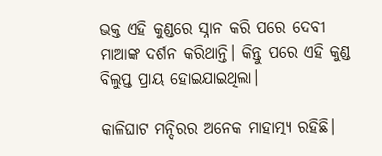ଭକ୍ତ ଏହି କୁଣ୍ଡରେ ସ୍ନାନ କରି ପରେ ଦେବୀ ମାଆଙ୍କ ଦର୍ଶନ କରିଥାନ୍ତି। କିନ୍ତୁ ପରେ ଏହି କୁଣ୍ଡ ବିଲୁପ୍ତ ପ୍ରାୟ ହୋଇଯାଇଥିଲା।

କାଳିଘାଟ ମନ୍ଦିରର ଅନେକ ମାହାତ୍ମ୍ୟ ରହିଛି।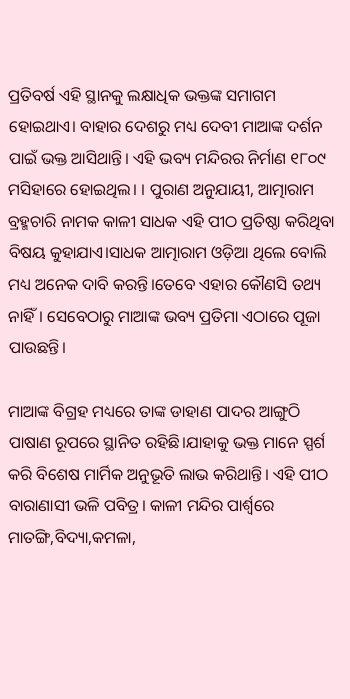ପ୍ରତିବର୍ଷ ଏହି ସ୍ଥାନକୁ ଲକ୍ଷାଧିକ ଭକ୍ତଙ୍କ ସମାଗମ ହୋଇଥାଏ। ବାହାର ଦେଶରୁ ମଧ୍ୟ ଦେବୀ ମାଆଙ୍କ ଦର୍ଶନ ପାଇଁ ଭକ୍ତ ଆସିଥାନ୍ତି। ଏହି ଭବ୍ୟ ମନ୍ଦିରର ନିର୍ମାଣ ୧୮୦୯ ମସିହାରେ ହୋଇଥିଲ। । ପୁରାଣ ଅନୁଯାୟୀ, ଆତ୍ମାରାମ ବ୍ରହ୍ମଚାରି ନାମକ କାଳୀ ସାଧକ ଏହି ପୀଠ ପ୍ରତିଷ୍ଠା କରିଥିବା ବିଷୟ କୁହାଯାଏ।ସାଧକ ଆତ୍ମାରାମ ଓଡ଼ିଆ ଥିଲେ ବୋଲି ମଧ୍ୟ ଅନେକ ଦାବି କରନ୍ତି।ତେବେ ଏହାର କୌଣସି ତଥ୍ୟ ନାହିଁ। ସେବେଠାରୁ ମାଆଙ୍କ ଭବ୍ୟ ପ୍ରତିମା ଏଠାରେ ପୂଜା ପାଉଛନ୍ତି।

ମାଆଙ୍କ ବିଗ୍ରହ ମଧ୍ୟରେ ତାଙ୍କ ଡାହାଣ ପାଦର ଆଙ୍ଗୁଠି ପାଷାଣ ରୂପରେ ସ୍ଥାନିତ ରହିଛି।ଯାହାକୁ ଭକ୍ତ ମାନେ ସ୍ପର୍ଶ କରି ବିଶେଷ ମାର୍ମିକ ଅନୁଭୂତି ଲାଭ କରିଥାନ୍ତି। ଏହି ପୀଠ ବାରାଣାସୀ ଭଳି ପବିତ୍ର। କାଳୀ ମନ୍ଦିର ପାର୍ଶ୍ଵରେ ମାତଙ୍ଗି,ବିଦ୍ୟା,କମଳା,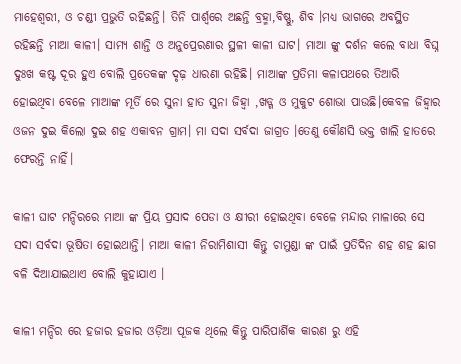ମାହେଶ୍ୱରୀ, ଓ ଚଣ୍ଡୀ ପ୍ରଭୁତି ରହିଛନ୍ତି। ତିନି ପାର୍ଶ୍ଵରେ ଅଛନ୍ତି ବ୍ରହ୍ମା,ବିଷ୍ଣୁ, ଶିବ ।ମଧ୍ୟ ଭାଗରେ ଅବସ୍ଥିତ ରହିଛନ୍ତି ମାଆ କାଳୀ। ସାମ୍ୟ ଶାନ୍ତି ଓ ଅନୁପ୍ରେରଣାର ସ୍ଥଳୀ କାଳୀ ଘାଟ। ମାଆ ଙ୍କୁ ଦର୍ଶନ କଲେ ବାଧା ବିଘ୍ନ ଦୁଃଖ କଷ୍ଟ ଦୂର ହୁଏ ବୋଲି ପ୍ରତେକଙ୍କ ଦୃଢ଼ ଧାରଣା ରହିଛି। ମାଆଙ୍କ ପ୍ରତିମା କଳାପଥରେ ତିଆରି ହୋଇଥିବା ବେଳେ ମାଆଙ୍କ ମୂର୍ତି ରେ ସୁନା ହାତ ସୁନା ଜିହ୍ଵା ,ଖଡ୍ଗ ଓ ମୁକୁଟ ଶୋଭା ପାଉଛି।କେବଳ ଜିହ୍ଵାର ଓଜନ ଦୁଇ କିଲୋ ଦୁଇ ଶହ ଏକାବନ ଗ୍ରାମ। ମା ସଦା ସର୍ବଦା ଜାଗ୍ରତ ।ତେଣୁ କୌଣସି ଭକ୍ତ ଖାଲି ହାତରେ ଫେରନ୍ତି ନାହିଁ।

କାଳୀ ଘାଟ ମନ୍ଦିରରେ ମାଆ ଙ୍କ ପ୍ରିୟ ପ୍ରସାଦ ପେଡା ଓ କ୍ଷୀରୀ ହୋଇଥିବା ବେଳେ ମନ୍ଦାର ମାଳାରେ ସେ ସଦା ସର୍ବଦା ଭୂଷିତା ହୋଇଥାନ୍ତି। ମାଆ କାଳୀ ନିରାମିଶାସୀ କିନ୍ତୁ ଚାମୁଣ୍ଡା ଙ୍କ ପାଇଁ ପ୍ରତିଦିନ ଶହ ଶହ ଛାଗ ବଳି ଦିଆଯାଇଥାଏ ବୋଲି କୁହାଯାଏ ।

କାଳୀ ମନ୍ଦିର ରେ ହଜାର ହଜାର ଓଡ଼ିଆ ପୂଜକ ଥିଲେ କିନ୍ତୁ ପାରିପାର୍ଶିକ କାରଣ ରୁ ଏହି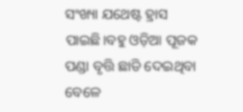ସଂଖ୍ୟା ଯଥେଷ୍ଟ ହ୍ରାସ ପାଇଛି।ବହୁ ଓଡ଼ିଆ ପୂଜକ ପଣ୍ଡା ବୃତ୍ତି ଛାଡି ଦେଇଥିବା ବେଳେ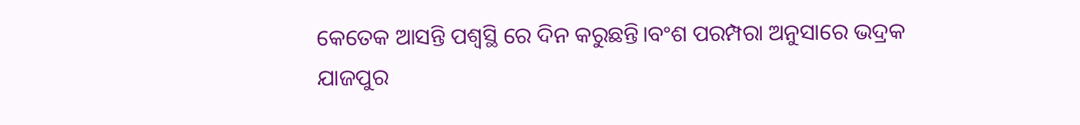କେତେକ ଆସନ୍ତି ପଶ୍ଵସ୍ଥି ରେ ଦିନ କରୁଛନ୍ତି।ବଂଶ ପରମ୍ପରା ଅନୁସାରେ ଭଦ୍ରକ ଯାଜପୁର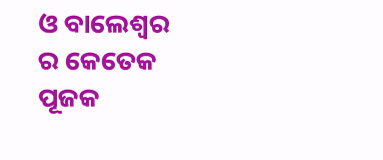ଓ ବାଲେଶ୍ଵର ର କେତେକ ପୂଜକ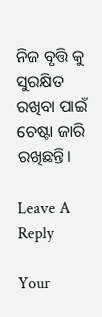ନିଜ ବୃତ୍ତି କୁ ସୁରକ୍ଷିତ ରଖିବା ପାଇଁ ଚେଷ୍ଟା ଜାରି ରଖିଛନ୍ତି।

Leave A Reply

Your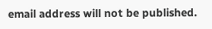email address will not be published.